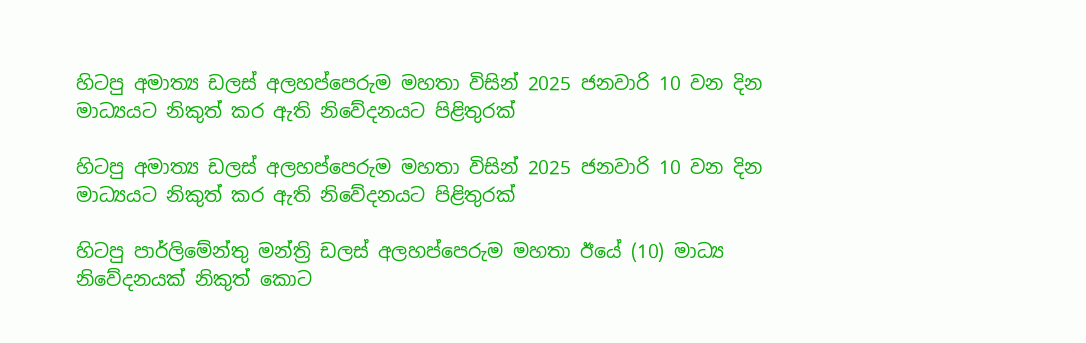හිටපු අමාත්‍ය ඩලස් අලහප්පෙරුම මහතා විසින් 2025 ජනවාරි 10 වන දින මාධ්‍යයට නිකුත් කර ඇති නිවේදනයට පිළිතුරක්

හිටපු අමාත්‍ය ඩලස් අලහප්පෙරුම මහතා විසින් 2025 ජනවාරි 10 වන දින මාධ්‍යයට නිකුත් කර ඇති නිවේදනයට පිළිතුරක්

හිටපු පාර්ලිමේන්තු මන්ත්‍රි ඩලස් අලහප්පෙරුම මහතා ඊයේ (10) මාධ්‍ය නිවේදනයක් නිකුත් කොට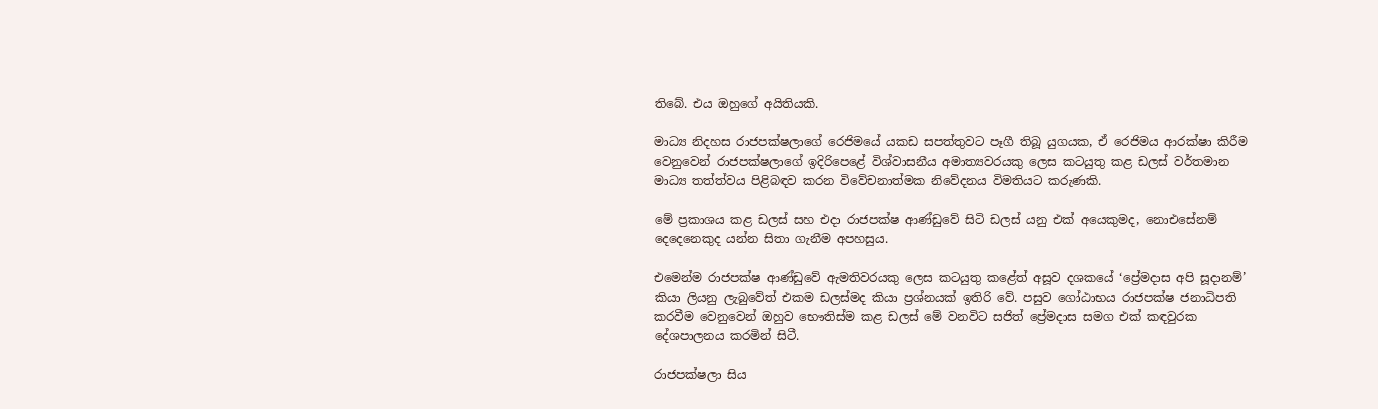තිබේ. එය ඔහුගේ අයිතියකි.

මාධ්‍ය නිදහස රාජපක්ෂලාගේ රෙජිමයේ යකඩ සපත්තුවට පෑගී තිබූ යුගයක, ඒ රෙජිමය ආරක්ෂා කිරීම වෙනුවෙන් රාජපක්ෂලාගේ ඉදිරිපෙළේ විශ්වාසනීය අමාත්‍යවරයකු ලෙස කටයුතු කළ ඩලස් වර්තමාන මාධ්‍ය තත්ත්වය පිළිබඳව කරන විවේචනාත්මක නිවේදනය විමතියට කරුණකි.

මේ ප්‍රකාශය කළ ඩලස් සහ එදා රාජපක්ෂ ආණ්ඩුවේ සිටි ඩලස් යනු එක් අයෙකුමද, නොඑසේනම් දෙදෙනෙකුද යන්න සිතා ගැනීම අපහසුය.

එමෙන්ම රාජපක්ෂ ආණ්ඩුවේ ඇමතිවරයකු ලෙස කටයුතු කළේත් අසූව දශකයේ ‘ප්‍රේමදාස අපි සූදානම්’ කියා ලියනු ලැබුවේත් එකම ඩලස්මද කියා ප්‍රශ්නයක් ඉතිරි වේ. පසුව ගෝඨාභය රාජපක්ෂ ජනාධිපති කරවීම වෙනුවෙන් ඔහුව භෞතිස්ම කළ ඩලස් මේ වනවිට සජිත් ප්‍රේමදාස සමග එක් කඳවුරක දේශපාලනය කරමින් සිටී.

රාජපක්ෂලා සිය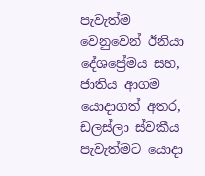පැවැත්ම වෙනුවෙන් ඊනියා දේශප්‍රේමය සහ, ජාතිය ආගම යොදාගත් අතර, ඩලස්ලා ස්වකීය පැවැත්මට යොදා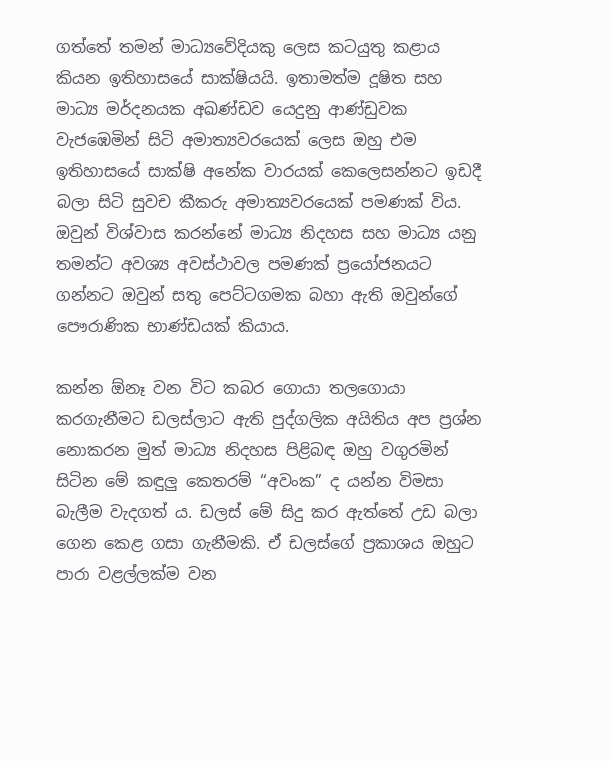ගත්තේ තමන් මාධ්‍යවේදියකු ලෙස කටයුතු කළාය කියන ඉතිහාසයේ සාක්ෂියයි. ඉතාමත්ම දූෂිත සහ මාධ්‍ය මර්දනයක අඛණ්ඩව යෙදුනු ආණ්ඩුවක වැජඹෙමින් සිටි අමාත්‍යවරයෙක් ලෙස ඔහු එම ඉතිහාසයේ සාක්ෂි අනේක වාරයක් කෙලෙසන්නට ඉඩදී බලා සිටි සුවච කීකරු අමාත්‍යවරයෙක් පමණක් විය. ඔවුන් විශ්වාස කරන්නේ මාධ්‍ය නිදහස සහ මාධ්‍ය යනු තමන්ට අවශ්‍ය අවස්ථාවල පමණක් ප්‍රයෝජනයට ගන්නට ඔවුන් සතු පෙට්ටගමක බහා ඇති ඔවුන්ගේ පෞරාණික භාණ්ඩයක් කියාය.

කන්න ඕනෑ වන විට කබර ගොයා තලගොයා කරගැනීමට ඩලස්ලාට ඇති පුද්ගලික අයිතිය අප ප්‍රශ්න නොකරන මුත් මාධ්‍ය නිදහස පිළිබඳ ඔහු වගුරමින් සිටින මේ කඳුලු කෙතරම් “අවංක” ද යන්න විමසා බැලීම වැදගත් ය. ඩලස් මේ සිදු කර ඇත්තේ උඩ බලා ගෙන කෙළ ගසා ගැනීමකි. ඒ ඩලස්ගේ ප්‍රකාශය ඔහුට පාරා වළල්ලක්ම වන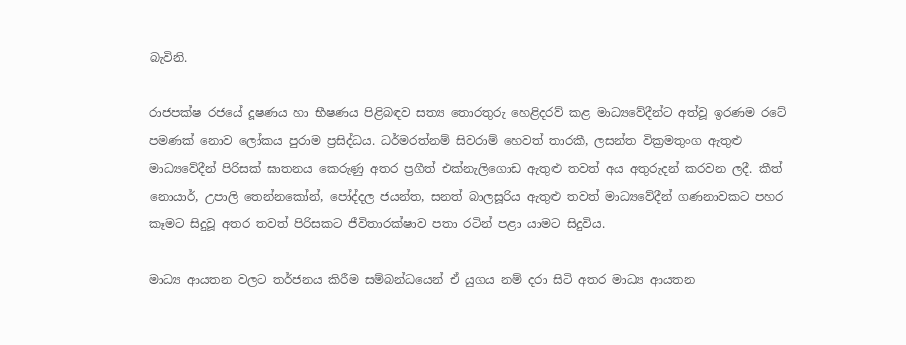බැවිනි.

රාජපක්ෂ රජයේ දූෂණය හා භීෂණය පිළිබඳව සත්‍ය තොරතුරු හෙළිදරව් කළ මාධ්‍යවේදීන්ට අත්වූ ඉරණම රටේ පමණක් නොව ලෝකය පුරාම ප්‍රසිද්ධය. ධර්මරත්නම් සිවරාම් හෙවත් තාරකී, ලසන්ත වික්‍රමතුංග ඇතුළු මාධ්‍යවේදීන් පිරිසක් ඝාතනය කෙරුණු අතර ප්‍රගීත් එක්නැලිගොඩ ඇතුළු තවත් අය අතුරුදන් කරවන ලදී. කීත් නොයාර්, උපාලි තෙන්නකෝන්, පෝද්දල ජයන්ත, සනත් බාලසූරිය ඇතුළු තවත් මාධ්‍යවේදීන් ගණනාවකට පහර කෑමට සිදුවූ අතර තවත් පිරිසකට ජීවිතාරක්ෂාව පතා රටින් පළා යාමට සිදුවිය.

මාධ්‍ය ආයතන වලට තර්ජනය කිරීම සම්බන්ධයෙන් ඒ යුගය නම් දරා සිටි අතර මාධ්‍ය ආයතන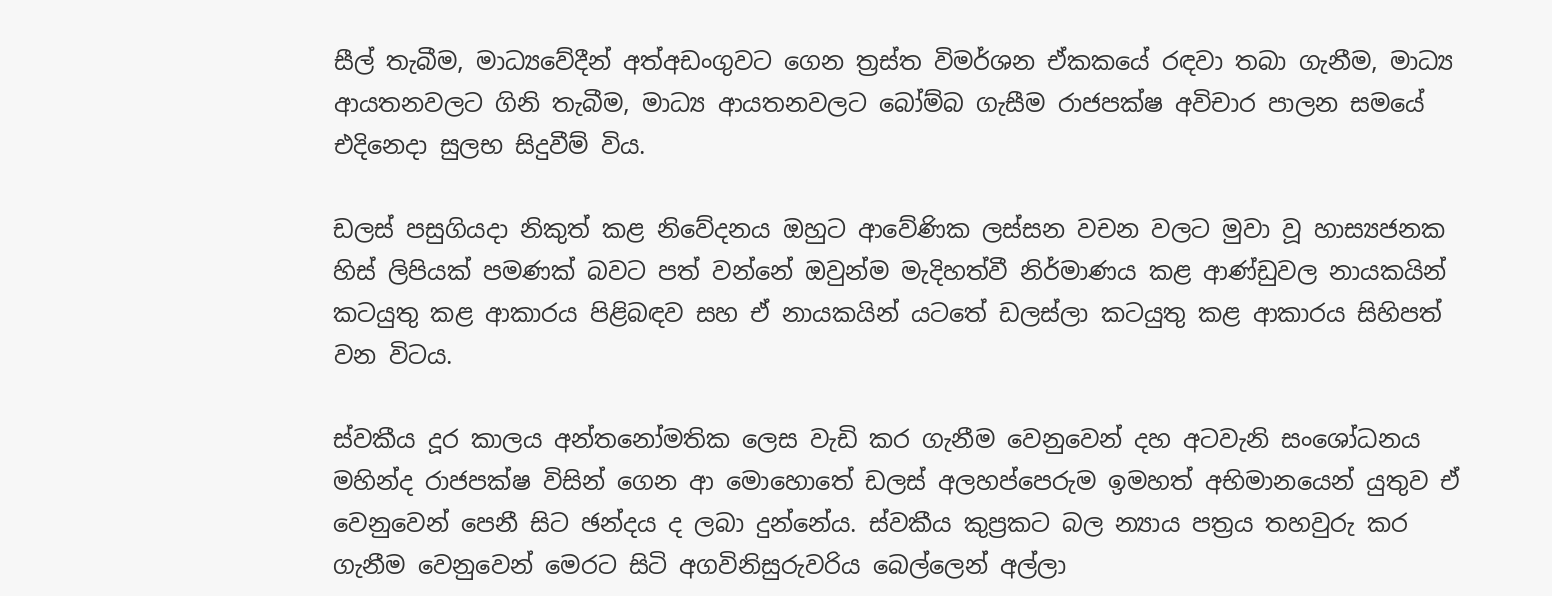සීල් තැබීම, මාධ්‍යවේදීන් අත්අඩංගුවට ගෙන ත්‍රස්ත විමර්ශන ඒකකයේ රඳවා තබා ගැනීම, මාධ්‍ය ආයතනවලට ගිනි තැබීම, මාධ්‍ය ආයතනවලට බෝම්බ ගැසීම රාජපක්ෂ අවිචාර පාලන සමයේ එදිනෙදා සුලභ සිදුවීම් විය.

ඩලස් පසුගියදා නිකුත් කළ නිවේදනය ඔහුට ආවේණික ලස්සන වචන වලට මුවා වූ හාස්‍යජනක හිස් ලිපියක් පමණක් බවට පත් වන්නේ ඔවුන්ම මැදිහත්වී නිර්මාණය කළ ආණ්ඩුවල නායකයින් කටයුතු කළ ආකාරය පිළිබඳව සහ ඒ නායකයින් යටතේ ඩලස්ලා කටයුතු කළ ආකාරය සිහිපත් වන විටය.

ස්වකීය දූර කාලය අන්තනෝමතික ලෙස වැඩි කර ගැනීම වෙනුවෙන් දහ අටවැනි සංශෝධනය මහින්ද රාජපක්ෂ විසින් ගෙන ආ මොහොතේ ඩලස් අලහප්පෙරුම ඉමහත් අභිමානයෙන් යුතුව ඒ වෙනුවෙන් පෙනී සිට ඡන්දය ද ලබා දුන්නේය. ස්වකීය කුප්‍රකට බල න්‍යාය පත්‍රය තහවුරු කර ගැනීම වෙනුවෙන් මෙරට සිටි අගවිනිසුරුවරිය බෙල්ලෙන් අල්ලා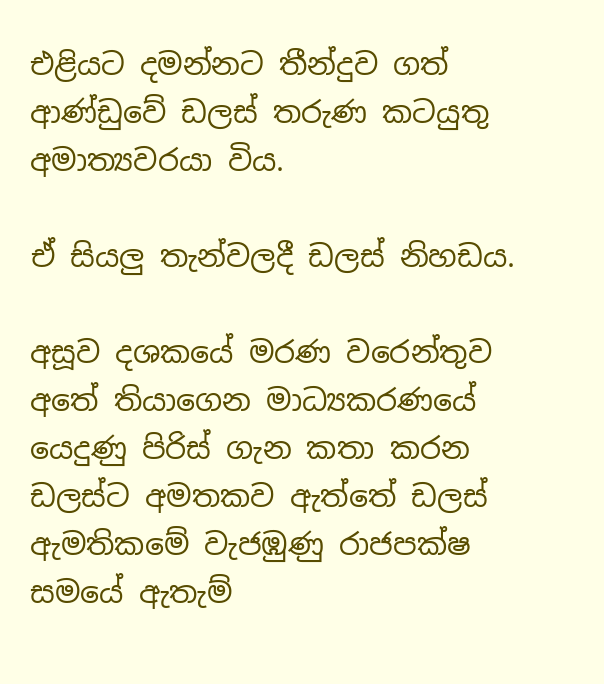එළියට දමන්නට තීන්දුව ගත් ආණ්ඩුවේ ඩලස් තරුණ කටයුතු අමාත්‍යවරයා විය.

ඒ සියලු තැන්වලදී ඩලස් නිහඩය.

අසූව දශකයේ මරණ වරෙන්තුව අතේ තියාගෙන මාධ්‍යකරණයේ යෙදුණු පිරිස් ගැන කතා කරන ඩලස්ට අමතකව ඇත්තේ ඩලස් ඇමතිකමේ වැජඹුණු රාජපක්ෂ සමයේ ඇතැම්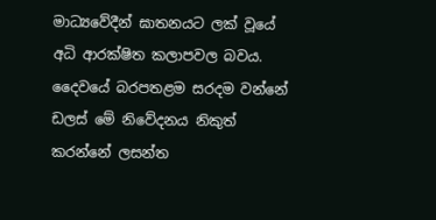මාධ්‍යවේදීන් ඝාතනයට ලක් වූයේ අධි ආරක්ෂිත කලාපවල බවය. දෛවයේ බරපතළම සරදම වන්නේ ඩලස් මේ නිවේදනය නිකුත් කරන්නේ ලසන්ත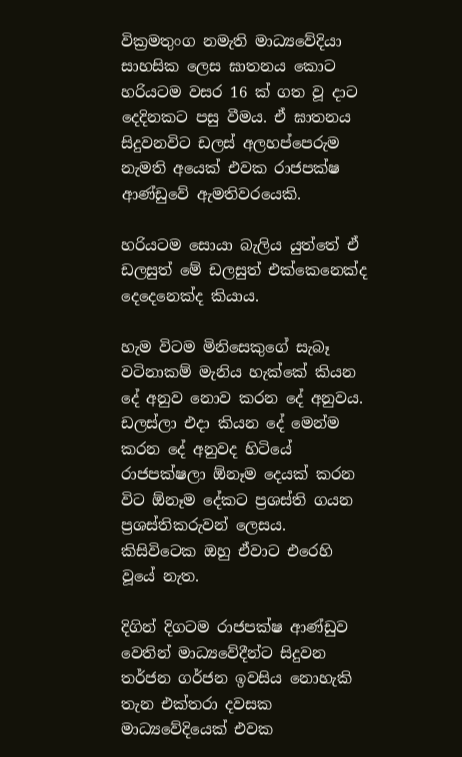වික්‍රමතුංග නමැති මාධ්‍යවේදියා සාහසික ලෙස ඝාතනය කොට හරියටම වසර 16 ක් ගත වූ දාට දෙදිනකට පසු වීමය. ඒ ඝාතනය සිදුවනවිට ඩලස් අලහප්පෙරුම නැමති අයෙක් එවක රාජපක්ෂ ආණ්ඩුවේ ඇමතිවරයෙකි.

හරියටම සොයා බැලිය යුත්තේ ඒ ඩලසුත් මේ ඩලසුත් එක්කෙනෙක්ද දෙදෙනෙක්ද කියාය.

හැම විටම මිනිසෙකුගේ සැබෑ වටිනාකම් මැනිය හැක්කේ කියන දේ අනුව නොව කරන දේ අනුවය. ඩලස්ලා එදා කියන දේ මෙන්ම කරන දේ අනුවද හිටියේ රාජපක්ෂලා ඕනෑම දෙයක් කරන විට ඕනෑම දේකට ප්‍රශස්ති ගයන ප්‍රශස්තිකරුවන් ලෙසය. කිසිවිටෙක ඔහු ඒවාට එරෙහි වූයේ නැත.

දිගින් දිගටම රාජපක්ෂ ආණ්ඩුව වෙතින් මාධ්‍යවේදීන්ට සිදුවන තර්ජන ගර්ජන ඉවසිය නොහැකි තැන එක්තරා දවසක මාධ්‍යවේදියෙක් එවක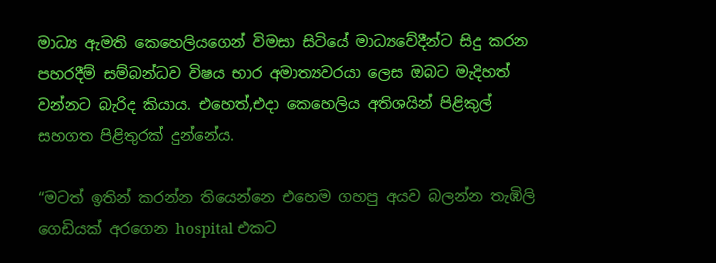මාධ්‍ය ඇමති කෙහෙලියගෙන් විමසා සිටියේ මාධ්‍යවේදීන්ට සිදු කරන පහරදීම් සම්බන්ධව විෂය භාර අමාත්‍යවරයා ලෙස ඔබට මැදිහත් වන්නට බැරිද කියාය. එහෙත්,එදා කෙහෙලිය අතිශයින් පිළිකුල් සහගත පිළිතුරක් දුන්නේය.

“මටත් ඉතින් කරන්න තියෙන්නෙ එහෙම ගහපු අයව බලන්න තැඹිලි ගෙඩියක් අරගෙන hospital එකට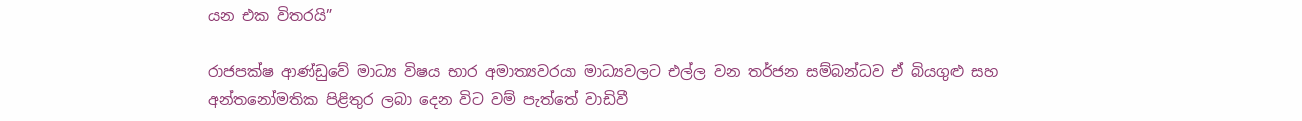යන එක විතරයි”

රාජපක්ෂ ආණ්ඩුවේ මාධ්‍ය විෂය භාර අමාත්‍යවරයා මාධ්‍යවලට එල්ල වන තර්ජන සම්බන්ධව ඒ බියගුළු සහ අන්තනෝමතික පිළිතුර ලබා දෙන විට වම් පැත්තේ වාඩිවී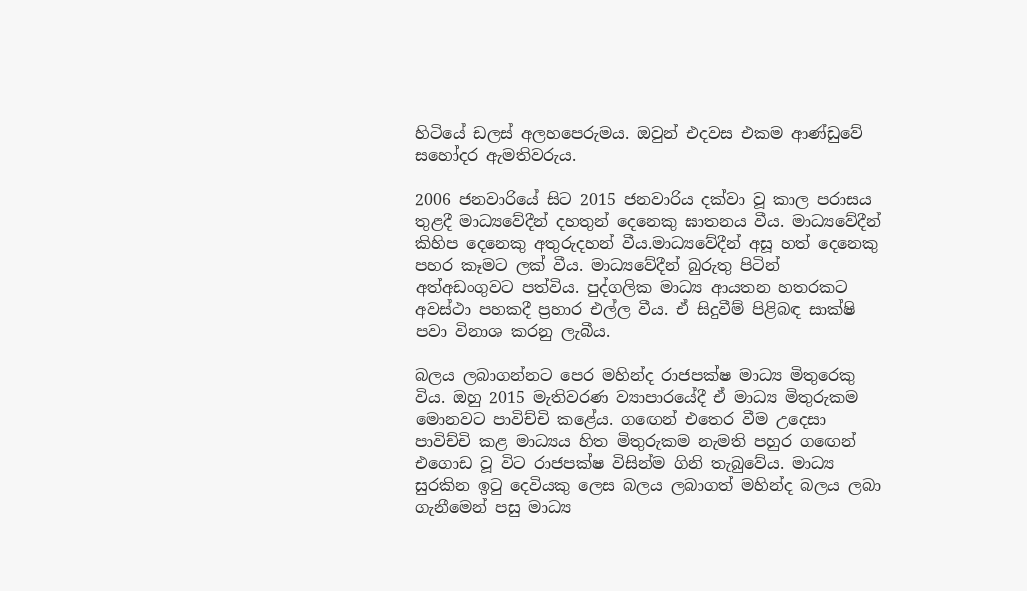හිටියේ ඩලස් අලහපෙරුමය. ඔවුන් එදවස එකම ආණ්ඩුවේ සහෝදර ඇමතිවරුය.

2006 ජනවාරියේ සිට 2015 ජනවාරිය දක්වා වූ කාල පරාසය තුළදී මාධ්‍යවේදීන් දහතුන් දෙනෙකු ඝාතනය වීය. මාධ්‍යවේදීන් කිහිප දෙනෙකු අතුරුදහන් වීය.මාධ්‍යවේදීන් අසූ හත් දෙනෙකු පහර කෑමට ලක් වීය. මාධ්‍යවේදීන් බුරුතු පිටින් අත්අඩංගුවට පත්විය. පුද්ගලික මාධ්‍ය ආයතන හතරකට අවස්ථා පහකදී ප්‍රහාර එල්ල වීය. ඒ සිදුවීම් පිළිබඳ සාක්ෂි පවා විනාශ කරනු ලැබීය.

බලය ලබාගන්නට පෙර මහින්ද රාජපක්ෂ මාධ්‍ය මිතුරෙකු විය. ඔහු 2015 මැතිවරණ ව්‍යාපාරයේදී ඒ මාධ්‍ය මිතුරුකම මොනවට පාවිච්චි කළේය. ගඟෙන් එතෙර වීම උදෙසා පාවිච්චි කළ මාධ්‍යය හිත මිතුරුකම නැමති පහුර ගඟෙන් එගොඩ වූ විට රාජපක්ෂ විසින්ම ගිනි තැබුවේය. මාධ්‍ය සුරකින ඉටු දෙවියකු ලෙස බලය ලබාගත් මහින්ද බලය ලබා ගැනීමෙන් පසු මාධ්‍ය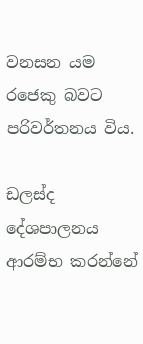වනසන යම රජෙකු බවට පරිවර්තනය විය.

ඩලස්ද දේශපාලනය ආරම්භ කරන්නේ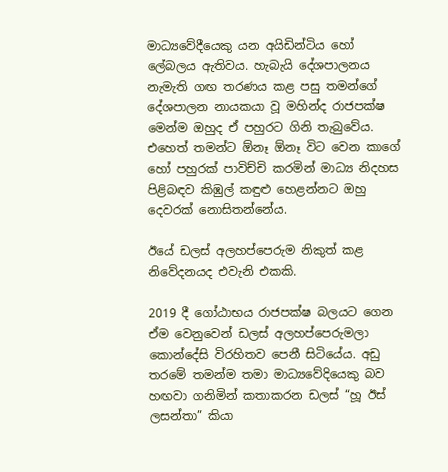මාධ්‍යවේදීයෙකු යන අයිඩින්ටිය හෝ ලේබලය ඇතිවය. හැබැයි දේශපාලනය නැමැති ගඟ තරණය කළ පසු තමන්ගේ දේශපාලන නායකයා වූ මහින්ද රාජපක්ෂ මෙන්ම ඔහුද ඒ පහුරට ගිනි තැබුවේය. එහෙත් තමන්ට ඕනෑ ඕනෑ විට වෙන කාගේ හෝ පහුරක් පාවිච්චි කරමින් මාධ්‍ය නිදහස පිළිබඳව කිඹුල් කඳුළු හෙළන්නට ඔහු දෙවරක් නොසිතන්නේය.

ඊයේ ඩලස් අලහප්පෙරුම නිකුත් කළ නිවේදනයද එවැනි එකකි.

2019 දී ගෝඨාභය රාජපක්ෂ බලයට ගෙන ඒම වෙනුවෙන් ඩලස් අලහප්පෙරුමලා කොන්දේසි විරහිතව පෙනී සිටියේය. අඩු තරමේ තමන්ම තමා මාධ්‍යවේදියෙකු බව හඟවා ගනිමින් කතාකරන ඩලස් “හූ ඊස් ලසන්තා” කියා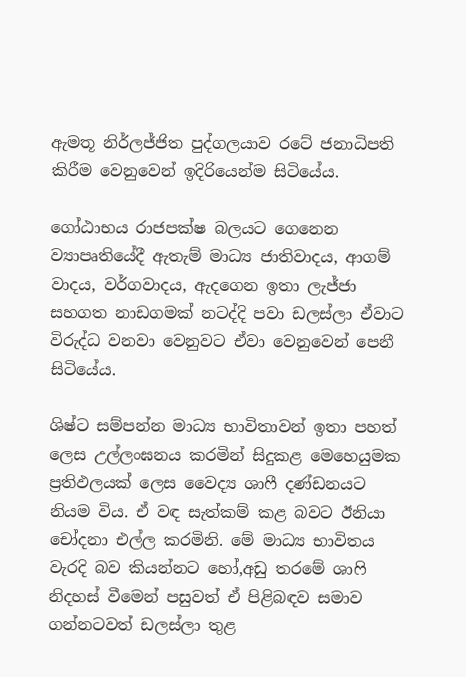ඇමතූ නිර්ලජ්ජිත පුද්ගලයාව රටේ ජනාධිපති කිරීම වෙනුවෙන් ඉදිරියෙන්ම සිටියේය.

ගෝඨාභය රාජපක්ෂ බලයට ගෙනෙන ව්‍යාපෘතියේදී ඇතැම් මාධ්‍ය ජාතිවාදය, ආගම් වාදය, වර්ගවාදය, ඇදගෙන ඉතා ලැජ්ජා සහගත නාඩගමක් නටද්දි පවා ඩලස්ලා ඒවාට විරුද්ධ වනවා වෙනුවට ඒවා වෙනුවෙන් පෙනී සිටියේය.

ශිෂ්ට සම්පන්න මාධ්‍ය භාවිතාවන් ඉතා පහත් ලෙස උල්ලංඝනය කරමින් සිදුකළ මෙහෙයුමක ප්‍රතිඵලයක් ලෙස වෛද්‍ය ශාෆී දණ්ඩනයට නියම විය. ඒ වඳ සැත්කම් කළ බවට ඊනියා චෝදනා එල්ල කරමිනි. මේ මාධ්‍ය භාවිතය වැරදි බව කියන්නට හෝ,අඩු තරමේ ශාෆි නිදහස් වීමෙන් පසුවත් ඒ පිළිබඳව සමාව ගන්නටවත් ඩලස්ලා තුළ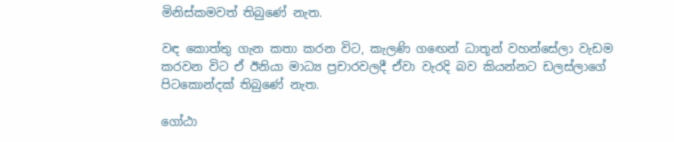මිනිස්කමවත් තිබුණේ නැත.

වඳ කොත්තු ගැන කතා කරන විට, කැලණි ගඟෙන් ධාතූන් වහන්සේලා වැඩම කරවන විට ඒ ඊනියා මාධ්‍ය ප්‍රචාරවලදී ඒවා වැරදි බව කියන්නට ඩලස්ලාගේ පිටකොන්දක් තිබුණේ නැත.

ගෝඨා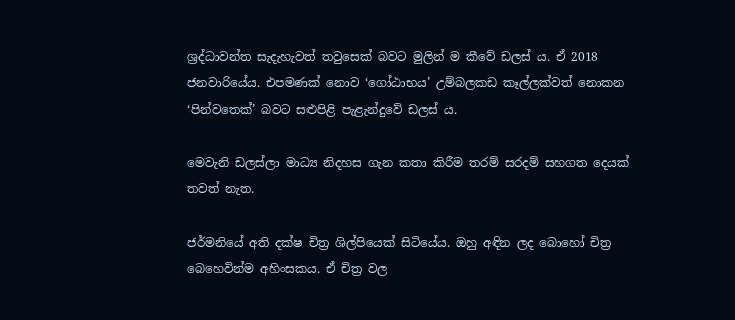ශ්‍රද්ධාවන්ත සැදැහැවත් තවුසෙක් බවට මුලින් ම කීවේ ඩලස් ය. ඒ 2018 ජනවාරියේය. එපමණක් නොව ‘ගෝඨාභය’ උම්බලකඩ කෑල්ලක්වත් නොකන ‘පින්වතෙක්’ බවට සළුපිළි පැළැන්දුවේ ඩලස් ය.

මෙවැනි ඩලස්ලා මාධ්‍ය නිදහස ගැන කතා කිරීම තරම් සරදම් සහගත දෙයක් තවත් නැත.

ජර්මනියේ අති දක්ෂ චිත්‍ර ශිල්පියෙක් සිටියේය. ඔහු අඳින ලද බොහෝ චිත්‍ර බෙහෙවින්ම අහිංසකය. ඒ චිත්‍ර වල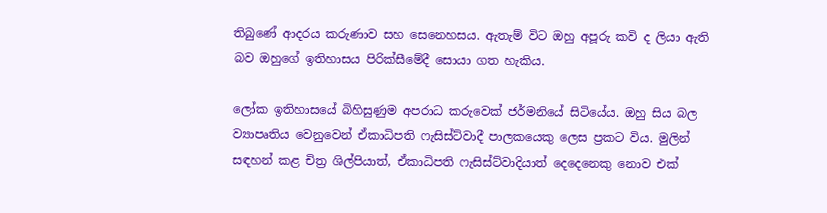තිබුණේ ආදරය කරුණාව සහ සෙනෙහසය. ඇතැම් විට ඔහු අපූරු කවි ද ලියා ඇති බව ඔහුගේ ඉතිහාසය පිරික්සීමේදී සොයා ගත හැකිය.

ලෝක ඉතිහාසයේ බිහිසුණුම අපරාධ කරුවෙක් ජර්මනියේ සිටියේය. ඔහු සිය බල ව්‍යාපෘතිය වෙනුවෙන් ඒකාධිපති ෆැසිස්ට්වාදී පාලකයෙකු ලෙස ප්‍රකට විය. මුලින් සඳහන් කළ චිත්‍ර ශිල්පියාත්, ඒකාධිපති ෆැසිස්ට්වාදියාත් දෙදෙනෙකු නොව එක්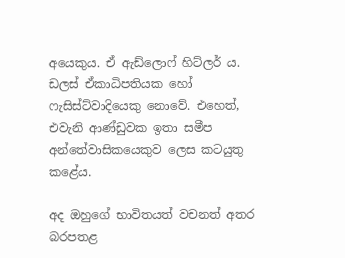අයෙකුය. ඒ ඇඩ්ලොෆ් හිට්ලර් ය. ඩලස් ඒකාධිපතියක හෝ ෆැසිස්ට්වාදියෙකු නොවේ. එහෙත්, එවැනි ආණ්ඩුවක ඉතා සමීප අන්තේවාසිකයෙකුව ලෙස කටයුතු කළේය.

අද ඔහුගේ භාවිතයත් වචනත් අතර බරපතළ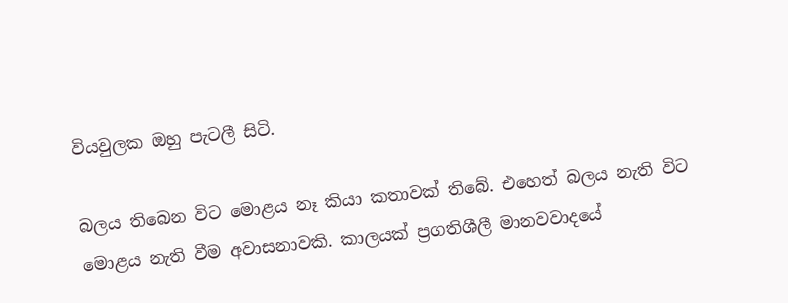වියවුලක ඔහු පැටලී සිටි.

බලය තිබෙන විට මොළය නෑ කියා කතාවක් තිබේ. එහෙත් බලය නැති විට මොළය නැති වීම අවාසනාවකි. කාලයක් ප්‍රගතිශීලී මානවවාදයේ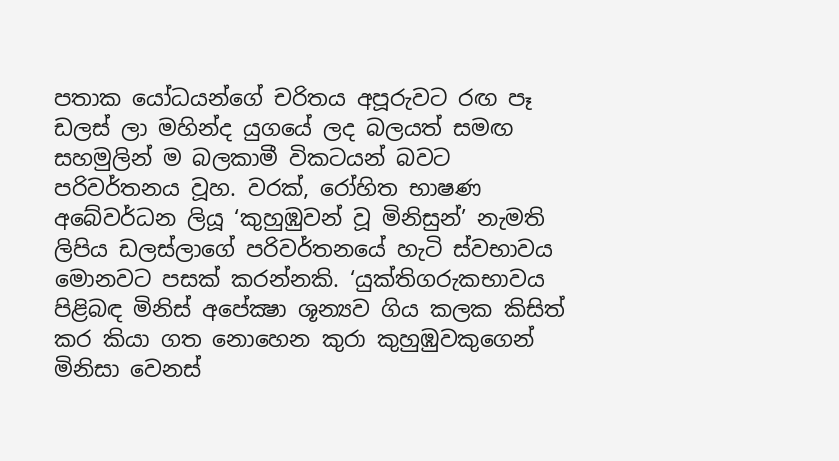පතාක යෝධයන්ගේ චරිතය අපූරුවට රඟ පෑ ඩලස් ලා මහින්ද යුගයේ ලද බලයත් සමඟ සහමුලින් ම බලකාමී විකටයන් බවට පරිවර්තනය වූහ. වරක්, රෝහිත භාෂණ අබේවර්ධන ලියූ ‘කුහුඹුවන් වූ මිනිසුන්’ නැමති ලිපිය ඩලස්ලාගේ පරිවර්තනයේ හැටි ස්වභාවය මොනවට පසක් කරන්නකි. ‘යුක්තිගරුකභාවය පිළිබඳ මිනිස් අපේක්‍ෂා ශූන්‍යව ගිය කලක කිසිත් කර කියා ගත නොහෙන කුරා කුහුඹුවකුගෙන් මිනිසා වෙනස්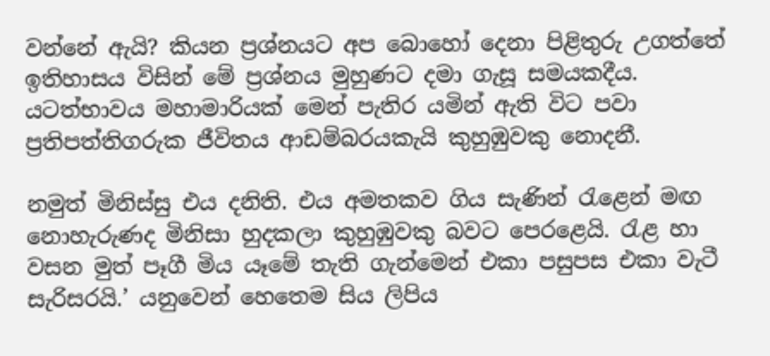වන්නේ ඇයි? කියන ප්‍රශ්නයට අප බොහෝ දෙනා පිළිතුරු උගත්තේ ඉතිහාසය විසින් මේ ප්‍රශ්නය මුහුණට දමා ගැසූ සමයකදීය. යටත්භාවය මහාමාරියක් මෙන් පැතිර යමින් ඇති විට පවා ප්‍රතිපත්තිගරුක ජීවිතය ආඩම්බරයකැයි කුහුඹුවකු නොදනී.

නමුත් මිනිස්සු එය දනිති. එය අමතකව ගිය සැණින් රැළෙන් මඟ නොහැරුණද මිනිසා හුදකලා කුහුඹුවකු බවට පෙරළෙයි. රැළ හා වසන මුත් පෑගී මිය යෑමේ තැති ගැන්මෙන් එකා පසුපස එකා වැටී සැරිසරයි.’ යනුවෙන් හෙතෙම සිය ලිපිය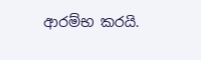ආරම්භ කරයි.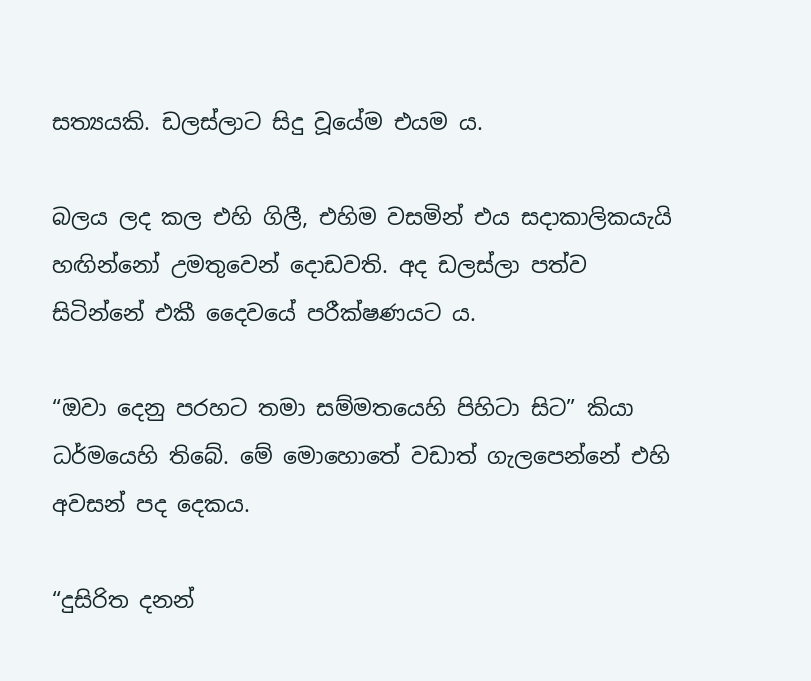සත්‍යයකි. ඩලස්ලාට සිදු වූයේම එයම ය.

බලය ලද කල එහි ගිලී, එහිම වසමින් එය සදාකාලිකයැයි හඟින්නෝ උමතුවෙන් දොඩවති. අද ඩලස්ලා පත්ව සිටින්නේ එකී දෛවයේ පරීක්ෂණයට ය.

“ඔවා දෙනු පරහට තමා සම්මතයෙහි පිහිටා සිට” කියා ධර්මයෙහි තිබේ. මේ මොහොතේ වඩාත් ගැලපෙන්නේ එහි අවසන් පද දෙකය.

“දුසිරිත දනන්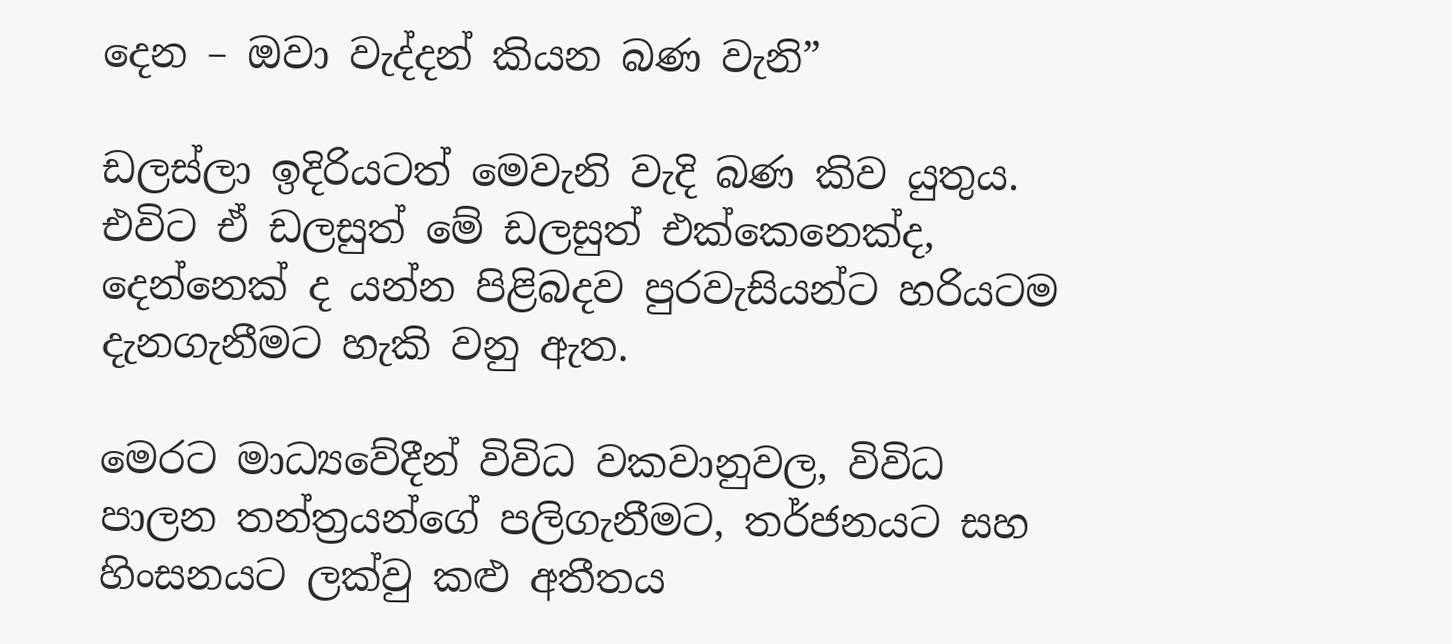දෙන – ඔවා වැද්දන් කියන බණ වැනි”

ඩලස්ලා ඉදිරියටත් මෙවැනි වැදි බණ කිව යුතුය. එවිට ඒ ඩලසුත් මේ ඩලසුත් එක්කෙනෙක්ද, දෙන්නෙක් ද යන්න පිළිබදව පුරවැසියන්ට හරියටම දැනගැනීමට හැකි වනු ඇත.

මෙරට මාධ්‍යවේදීන් විවිධ වකවානුවල, විවිධ පාලන තන්ත්‍රයන්ගේ පලිගැනීමට, තර්ජනයට සහ හිංසනයට ලක්වු කළු අතීතය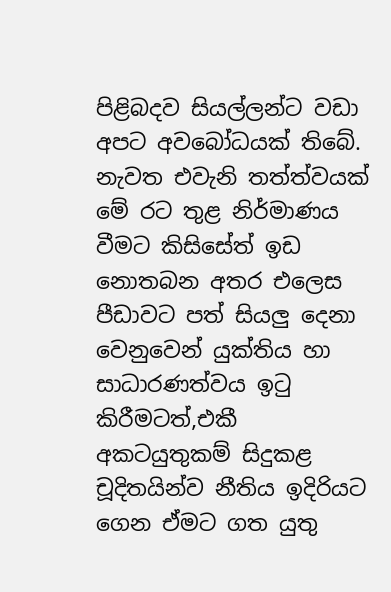පිළිබදව සියල්ලන්ට වඩා අපට අවබෝධයක් තිබේ. නැවත එවැනි තත්ත්වයක් මේ රට තුළ නිර්මාණය වීමට කිසිසේත් ඉඩ නොතබන අතර එලෙස පීඩාවට පත් සියලු දෙනා වෙනුවෙන් යුක්තිය හා සාධාරණත්වය ඉටු කිරීමටත්,එකී අකටයුතුකම් සිදුකළ චූදිතයින්ව නීතිය ඉදිරියට ගෙන ඒමට ගත යුතු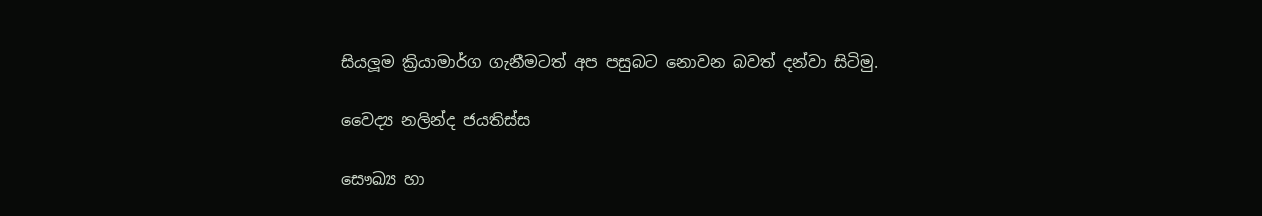සියලූම ක්‍රියාමාර්ග ගැනීමටත් අප පසුබට නොවන බවත් දන්වා සිටිමු.

වෛද්‍ය නලින්ද ජයතිස්ස

සෞඛ්‍ය හා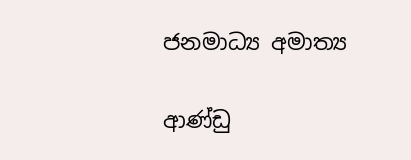ජනමාධ්‍ය අමාත්‍ය

ආණ්ඩු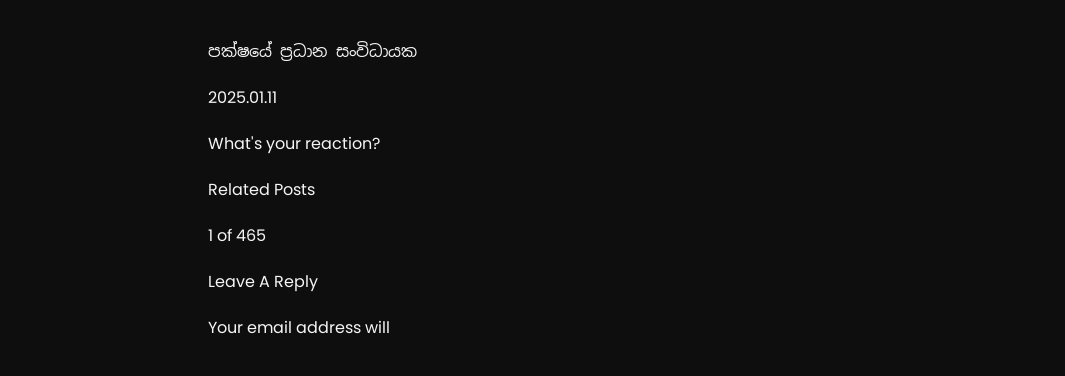පක්ෂයේ ප්‍රධාන සංවිධායක

2025.01.11

What's your reaction?

Related Posts

1 of 465

Leave A Reply

Your email address will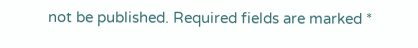not be published. Required fields are marked *